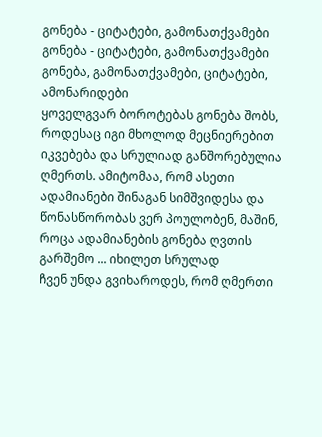გონება - ციტატები, გამონათქვამები
გონება - ციტატები, გამონათქვამები გონება, გამონათქვამები, ციტატები, ამონარიდები
ყოველგვარ ბოროტებას გონება შობს, როდესაც იგი მხოლოდ მეცნიერებით იკვებება და სრულიად განშორებულია ღმერთს. ამიტომაა, რომ ასეთი ადამიანები შინაგან სიმშვიდესა და წონასწორობას ვერ პოულობენ, მაშინ, როცა ადამიანების გონება ღვთის გარშემო ... იხილეთ სრულად
ჩვენ უნდა გვიხაროდეს, რომ ღმერთი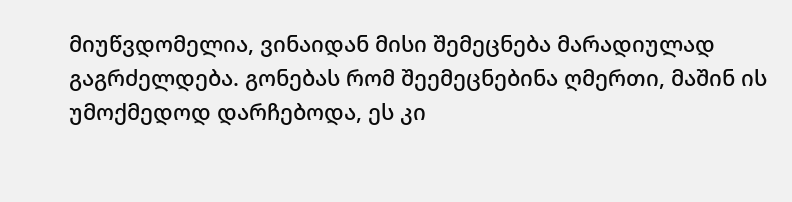მიუწვდომელია, ვინაიდან მისი შემეცნება მარადიულად გაგრძელდება. გონებას რომ შეემეცნებინა ღმერთი, მაშინ ის უმოქმედოდ დარჩებოდა, ეს კი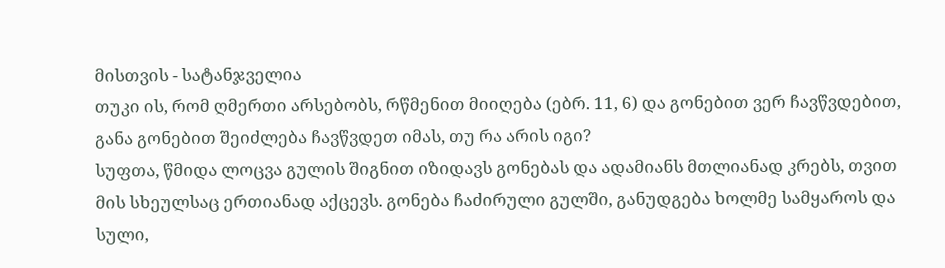მისთვის - სატანჯველია
თუკი ის, რომ ღმერთი არსებობს, რწმენით მიიღება (ებრ. 11, 6) და გონებით ვერ ჩავწვდებით, განა გონებით შეიძლება ჩავწვდეთ იმას, თუ რა არის იგი?
სუფთა, წმიდა ლოცვა გულის შიგნით იზიდავს გონებას და ადამიანს მთლიანად კრებს, თვით მის სხეულსაც ერთიანად აქცევს. გონება ჩაძირული გულში, განუდგება ხოლმე სამყაროს და სული,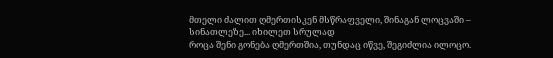მთელი ძალით ღმერთისკენ მსწრაფველი, შინაგან ლოცვაში – სინათლეზე... იხილეთ სრულად
როცა შენი გონება ღმერთშია, თუნდაც იწვე, შეგიძლია ილოცო.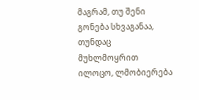მაგრამ, თუ შენი გონება სხვაგანაა, თუნდაც მუხლმოყრით ილოცო, ლმობიერება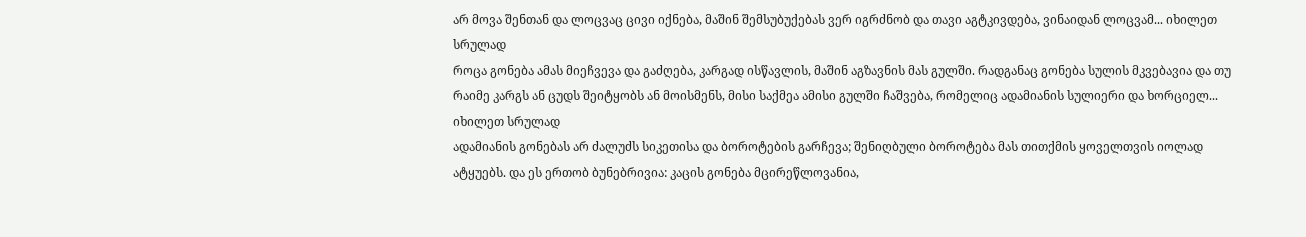არ მოვა შენთან და ლოცვაც ცივი იქნება, მაშინ შემსუბუქებას ვერ იგრძნობ და თავი აგტკივდება, ვინაიდან ლოცვამ... იხილეთ სრულად
როცა გონება ამას მიეჩვევა და გაძღება, კარგად ისწავლის, მაშინ აგზავნის მას გულში. რადგანაც გონება სულის მკვებავია და თუ რაიმე კარგს ან ცუდს შეიტყობს ან მოისმენს, მისი საქმეა ამისი გულში ჩაშვება, რომელიც ადამიანის სულიერი და ხორციელ... იხილეთ სრულად
ადამიანის გონებას არ ძალუძს სიკეთისა და ბოროტების გარჩევა; შენიღბული ბოროტება მას თითქმის ყოველთვის იოლად ატყუებს. და ეს ერთობ ბუნებრივია: კაცის გონება მცირეწლოვანია,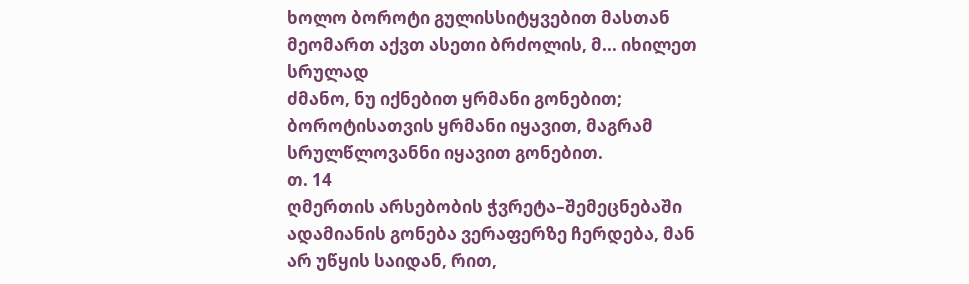ხოლო ბოროტი გულისსიტყვებით მასთან მეომართ აქვთ ასეთი ბრძოლის, მ... იხილეთ სრულად
ძმანო, ნუ იქნებით ყრმანი გონებით; ბოროტისათვის ყრმანი იყავით, მაგრამ სრულწლოვანნი იყავით გონებით.
თ. 14
ღმერთის არსებობის ჭვრეტა–შემეცნებაში ადამიანის გონება ვერაფერზე ჩერდება, მან არ უწყის საიდან, რით,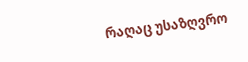რაღაც უსაზღვრო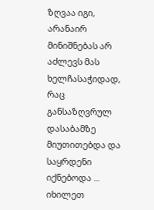ზღვაა იგი, არანაირ მინიშნებას არ აძლევს მას ხელჩასაჭიდად, რაც განსაზღვრულ დასაბამზე მიუთითებდა და საყრდენი იქნებოდა ... იხილეთ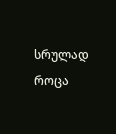სრულად
როცა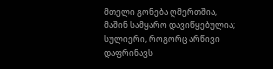მთელი გონება ღმერთშია, მაშინ სამყარო დავიწყებულია; სულიერი, როგორც არწივი დაფრინავს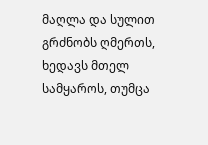მაღლა და სულით გრძნობს ღმერთს, ხედავს მთელ სამყაროს, თუმცა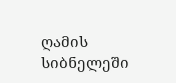ღამის სიბნელეში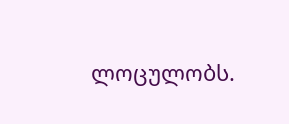ლოცულობს.